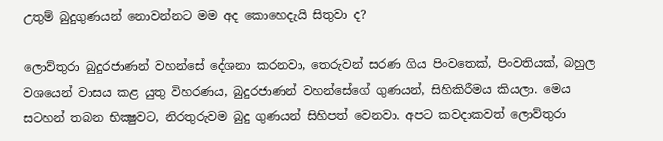උතුම් බුදුගුණයන් නොවන්නට මම අද කොහෙදැයි සිතුවා ද?

ලොව්තුරා බුදුරජාණන් වහන්සේ දේශනා කරනවා, තෙරුවන් සරණ ගිය පිංවතෙක්, පිංවතියක්, බහුල වශයෙන් වාසය කළ යුතු විහරණය, බුදුරජාණන් වහන්සේගේ ගුණයන්, සිහිකිරීමය කියලා. මෙය සටහන් තබන භික්‍ෂුවට, නිරතුරුවම බුදු ගුණයන් සිහිපත් වෙනවා. අපට කවදාකවත් ලොව්තුරා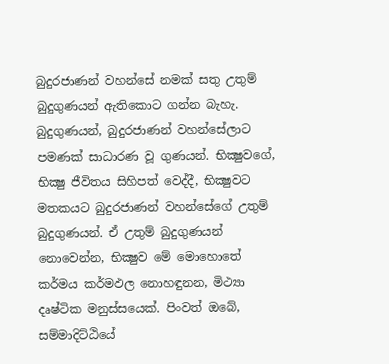බුදුරජාණන් වහන්සේ නමක් සතු උතුම් බුදුගුණයන් ඇතිකොට ගන්න බැහැ. බුදුගුණයන්, බුදුරජාණන් වහන්සේලාට පමණක් සාධාරණ වූ ගුණයන්. භික්‍ෂුවගේ, භික්‍ෂු ජීවිතය සිහිපත් වෙද්දී, භික්‍ෂුවට මතකයට බුදුරජාණන් වහන්සේගේ උතුම් බුදුගුණයන්. ඒ උතුම් බුදුගුණයන් නොවෙන්න, භික්‍ෂුව මේ මොහොතේ කර්මය කර්මඵල නොහඳුනන, මිථ්‍යා දෘෂ්ටික මනුස්සයෙක්. පිංවත් ඔබේ, සම්මාදිට්ඨියේ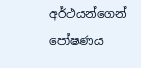අර්ථයන්ගෙන් පෝෂණය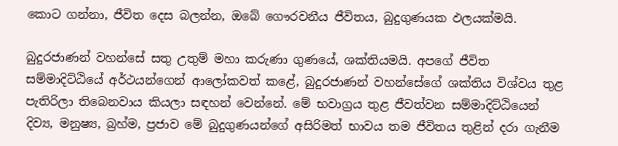කොට ගන්නා, ජීවිත දෙස බලන්න, ඔබේ ගෞරවනීය ජීවිතය, බුදුගුණයක ඵලයක්මයි.

බුදුරජාණන් වහන්සේ සතු උතුම් මහා කරුණා ගුණයේ, ශක්තියමයි. අපගේ ජීවිත සම්මාදිට්ඨියේ අර්ථයන්ගෙන් ආලෝකවත් කළේ, බුදුරජාණන් වහන්සේගේ ශක්තිය විශ්වය තුළ පැතිරිලා තිබෙනවාය කියලා සඳහන් වෙන්නේ. මේ භවාග්‍රය තුළ ජීවත්වන සම්මාදිට්ඨියෙන් දිව්‍ය, මනුෂ්‍ය, බ්‍රහ්ම, ප්‍රජාව මේ බුදුගුණයන්ගේ අසිරිමත් භාවය තම ජීවිතය තුළින් දරා ගැනීම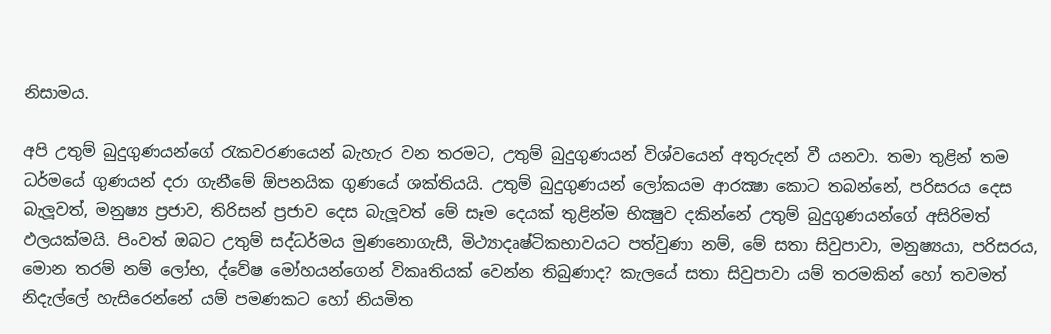නිසාමය.

අපි උතුම් බුදුගුණයන්ගේ රැකවරණයෙන් බැහැර වන තරමට, උතුම් බුදුගුණයන් විශ්වයෙන් අතුරුදන් වී යනවා. තමා තුළින් තම ධර්මයේ ගුණයන් දරා ගැනීමේ ඕපනයික ගුණයේ ශක්තියයි. උතුම් බුදුගුණයන් ලෝකයම ආරක්‍ෂා කොට තබන්නේ, පරිසරය දෙස බැලූවත්, මනුෂ්‍ය ප්‍රජාව, තිරිසන් ප්‍රජාව දෙස බැලූවත් මේ සෑම දෙයක් තුළින්ම භික්‍ෂුව දකින්නේ උතුම් බුදුගුණයන්ගේ අසිරිමත් ඵලයක්මයි. පිංවත් ඔබට උතුම් සද්ධර්මය මුණනොගැසී, මිථ්‍යාදෘෂ්ටිකභාවයට පත්වුණා නම්, මේ සතා සිවුපාවා, මනුෂ්‍යයා, පරිසරය, මොන තරම් නම් ලෝභ, ද්වේෂ මෝහයන්ගෙන් විකෘතියක් වෙන්න තිබුණාද? කැලයේ සතා සිවුපාවා යම් තරමකින් හෝ තවමත් නිදැල්ලේ හැසිරෙන්නේ යම් පමණකට හෝ නියමිත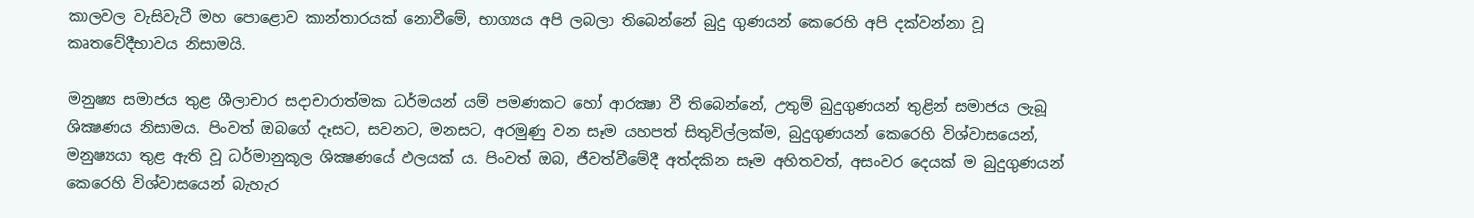කාලවල වැසිවැටී මහ පොළොව කාන්තාරයක් නොවීමේ, භාග්‍යය අපි ලබලා තිබෙන්නේ බුදු ගුණයන් කෙරෙහි අපි දක්වන්නා වූ කෘතවේදීභාවය නිසාමයි.

මනුෂ්‍ය සමාජය තුළ ශීලාචාර සදාචාරාත්මක ධර්මයන් යම් පමණකට හෝ ආරක්‍ෂා වී තිබෙන්නේ, උතුම් බුදුගුණයන් තුළින් සමාජය ලැබූ ශික්‍ෂණය නිසාමය. පිංවත් ඔබගේ දෑසට, සවනට, මනසට, අරමුණු වන සෑම යහපත් සිතුවිල්ලක්ම, බුදුගුණයන් කෙරෙහි විශ්වාසයෙන්, මනුෂ්‍යයා තුළ ඇති වූ ධර්මානුකූල ශික්‍ෂණයේ ඵලයක් ය. පිංවත් ඔබ, ජීවත්වීමේදී අත්දකින සෑම අහිතවත්, අසංවර දෙයක් ම බුදුගුණයන් කෙරෙහි විශ්වාසයෙන් බැහැර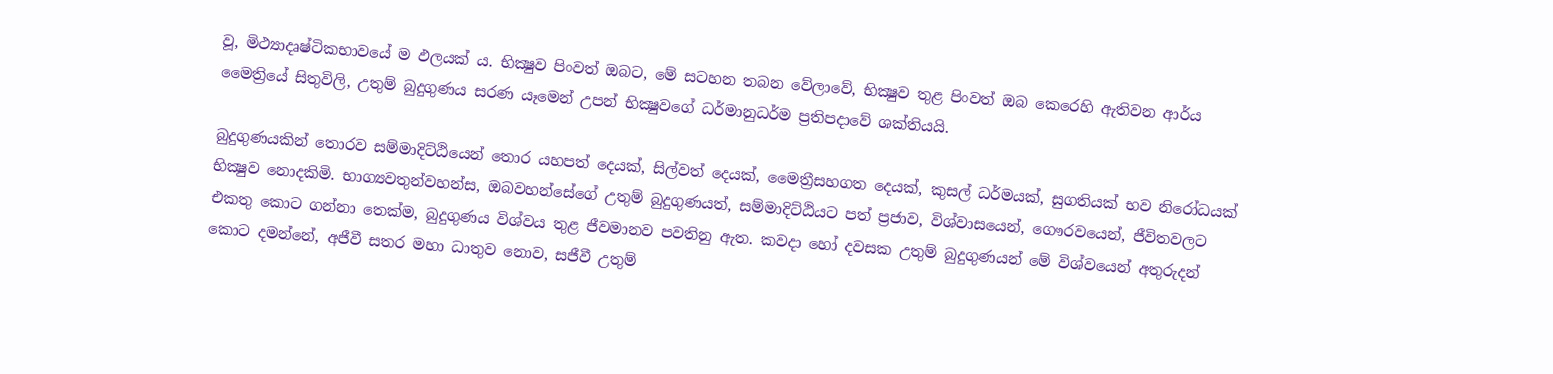වූ, මිථ්‍යාදෘෂ්ටිකභාවයේ ම ඵලයක් ය. භික්‍ෂුව පිංවත් ඔබට, මේ සටහන තබන වේලාවේ, භික්‍ෂුව තුළ පිංවත් ඔබ කෙරෙහි ඇතිවන ආර්ය මෛත්‍රියේ සිතුවිලි, උතුම් බුදුගුණය සරණ යෑමෙන් උපන් භික්‍ෂුවගේ ධර්මානුධර්ම ප්‍රතිපදාවේ ශක්තියයි.

බුදුගුණයකින් තොරව සම්මාදිට්ඨියෙන් තොර යහපත් දෙයක්, සිල්වත් දෙයක්, මෛත්‍රීසහගත දෙයක්, කුසල් ධර්මයක්, සුගතියක් භව නිරෝධයක් භික්‍ෂුව නොදකිමි. භාග්‍යවතුන්වහන්ස, ඔබවහන්සේගේ උතුම් බුදුගුණයත්, සම්මාදිට්ඨියට පත් ප්‍රජාව, විශ්වාසයෙන්, ගෞරවයෙන්, ජීවිතවලට එකතු කොට ගන්නා තෙක්ම, බුදුගුණය විශ්වය තුළ ජීවමානව පවතිනු ඇත. කවදා හෝ දවසක උතුම් බුදුගුණයන් මේ විශ්වයෙන් අතුරුදන් කොට දමන්නේ, අජීවී සතර මහා ධාතුව නොව, සජීවී උතුම්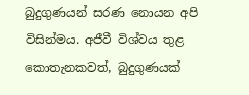බුදුගුණයන් සරණ නොයන අපි විසින්මය. අජීවී විශ්වය තුළ කොතැනකවත්, බුදුගුණයක්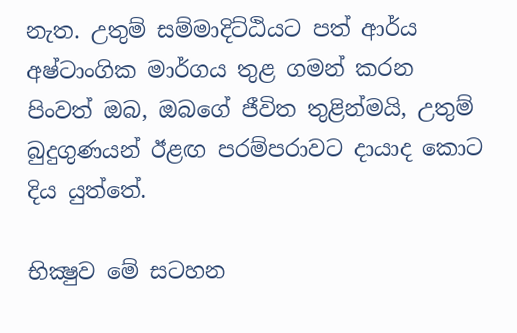නැත. උතුම් සම්මාදිට්ඨියට පත් ආර්ය අෂ්ටාංගික මාර්ගය තුළ ගමන් කරන පිංවත් ඔබ, ඔබගේ ජීවිත තුළින්මයි, උතුම් බුදුගුණයන් ඊළඟ පරම්පරාවට දායාද කොට දිය යුත්තේ.

භික්‍ෂුව මේ සටහන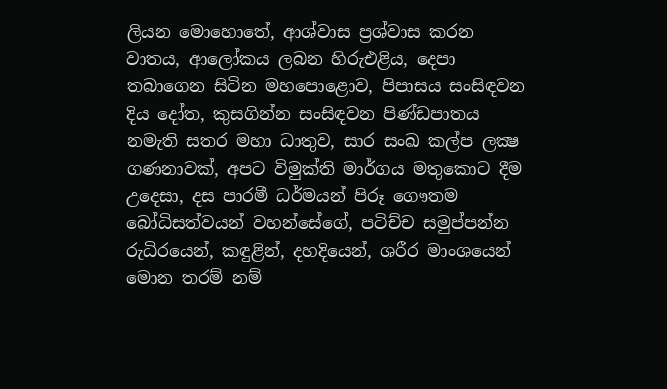ලියන මොහොතේ, ආශ්වාස ප්‍රශ්වාස කරන වාතය, ආලෝකය ලබන හිරුඑළිය, දෙපා තබාගෙන සිටින මහපොළොව, පිපාසය සංසිඳවන දිය දෝත, කුසගින්න සංසිඳවන පිණ්ඩපාතය නමැති සතර මහා ධාතුව, සාර සංඛ කල්ප ලක්‍ෂ ගණනාවක්, අපට විමුක්ති මාර්ගය මතුකොට දීම උදෙසා, දස පාරමී ධර්මයන් පිරූ ගෞතම බෝධිසත්වයන් වහන්සේගේ, පටිච්ච සමුප්පන්න රුධිරයෙන්, කඳුළින්, දහදියෙන්, ශරීර මාංශයෙන් මොන තරම් නම්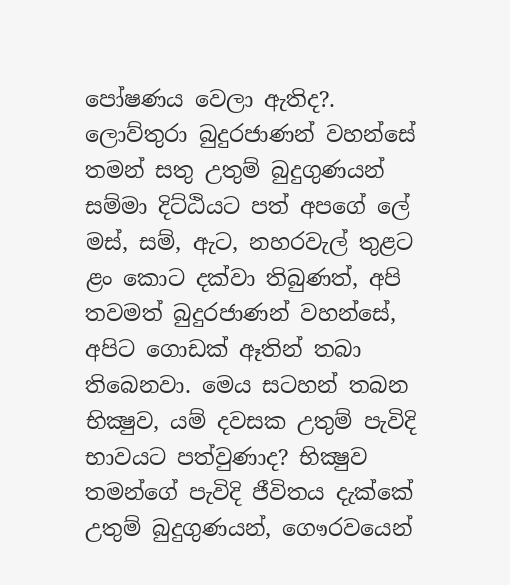පෝෂණය වෙලා ඇතිද?. ලොව්තුරා බුදුරජාණන් වහන්සේ තමන් සතු උතුම් බුදුගුණයන් සම්මා දිට්ඨියට පත් අපගේ ලේ මස්, සම්, ඇට, නහරවැල් තුළට ළං කොට දක්වා තිබුණත්, අපි තවමත් බුදුරජාණන් වහන්සේ, අපිට ගොඩක් ඈතින් තබා තිබෙනවා. මෙය සටහන් තබන භික්‍ෂුව, යම් දවසක උතුම් පැවිදි භාවයට පත්වුණාද? භික්‍ෂුව තමන්ගේ පැවිදි ජීවිතය දැක්කේ උතුම් බුදුගුණයන්, ගෞරවයෙන්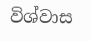විශ්වාස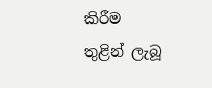කිරීම තුළින් ලැබූ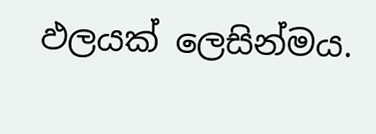ඵලයක් ලෙසින්මය.